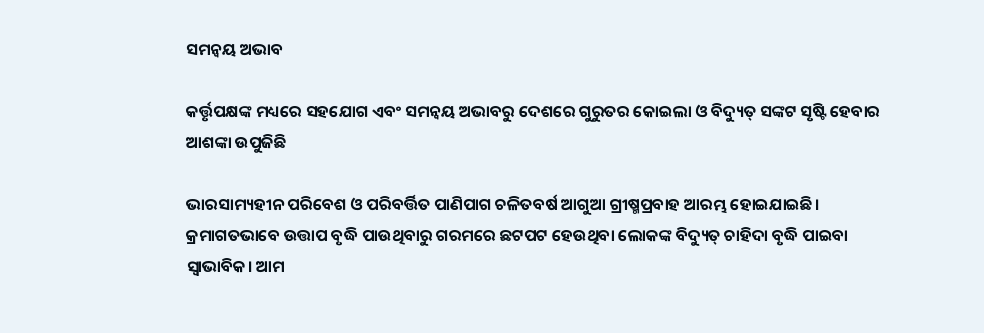ସମନ୍ବୟ ଅଭାବ

କର୍ତ୍ତୃପକ୍ଷଙ୍କ ମଧ୍ୟରେ ସହଯୋଗ ଏବଂ ସମନ୍ବୟ ଅଭାବରୁ ଦେଶରେ ଗୁରୁତର କୋଇଲା ଓ ବିଦ୍ୟୁତ୍‌ ସଙ୍କଟ ସୃଷ୍ଟି ହେବାର ଆଶଙ୍କା ଉପୁଜିଛି

ଭାରସାମ୍ୟହୀନ ପରିବେଶ ଓ ପରିବର୍ତ୍ତିତ ପାଣିପାଗ ଚଳିତବର୍ଷ ଆଗୁଆ ଗ୍ରୀଷ୍ମପ୍ରବାହ ଆରମ୍ଭ ହୋଇଯାଇଛି। କ୍ରମାଗତଭାବେ ଉତ୍ତାପ ବୃଦ୍ଧି ପାଉଥିବାରୁ ଗରମରେ ଛଟପଟ ହେଉଥିବା ଲୋକଙ୍କ ବିଦ୍ୟୁତ୍‌ ଚାହିଦା ବୃଦ୍ଧି ପାଇବା ସ୍ବାଭାବିକ। ଆମ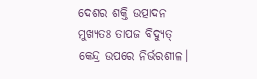ଦେଶର ଶକ୍ତି ଉତ୍ପାଦନ ମୁଖ୍ୟତଃ ତାପଜ ବିଦ୍ୟୁତ୍‌ କେନ୍ଦ୍ର ଉପରେ ନିର୍ଭରଶୀଳ।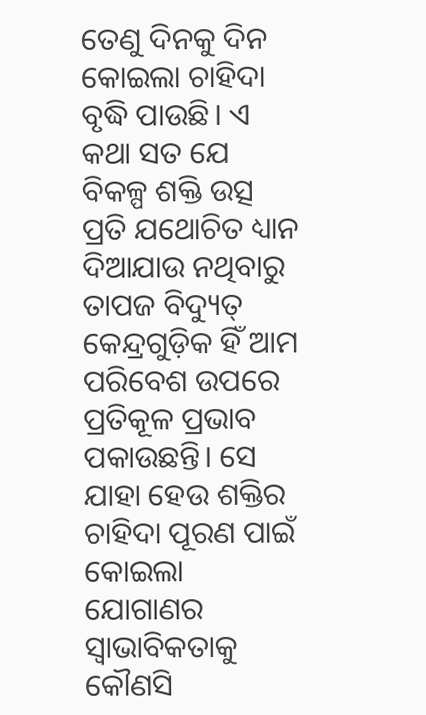ତେଣୁ ଦିନକୁ ଦିନ କୋଇଲା ଚାହିଦା ବୃଦ୍ଧି ପାଉଛି। ଏ କଥା ସତ ଯେ ବିକଳ୍ପ ଶକ୍ତି ଉତ୍ସ ପ୍ରତି ଯଥୋଚିତ ଧ୍ୟାନ ଦିଆଯାଉ ନଥିବାରୁ ତାପଜ ବିଦ୍ୟୁତ୍‌ କେନ୍ଦ୍ରଗୁଡ଼ିକ ହିଁ ଆମ ପରିବେଶ ଉପରେ ପ୍ରତିକୂଳ ପ୍ରଭାବ ପକାଉଛନ୍ତି। ସେ ଯାହା ହେଉ ଶକ୍ତିର ଚାହିଦା ପୂରଣ ପାଇଁ କୋଇଲା ଯୋଗାଣର ସ୍ବାଭାବିକତାକୁ କୌଣସି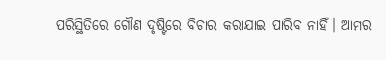ପରିସ୍ଥିତିରେ ଗୌଣ ଦୃଷ୍ଟିରେ ବିଚାର କରାଯାଇ ପାରିବ ନାହିଁ। ଆମର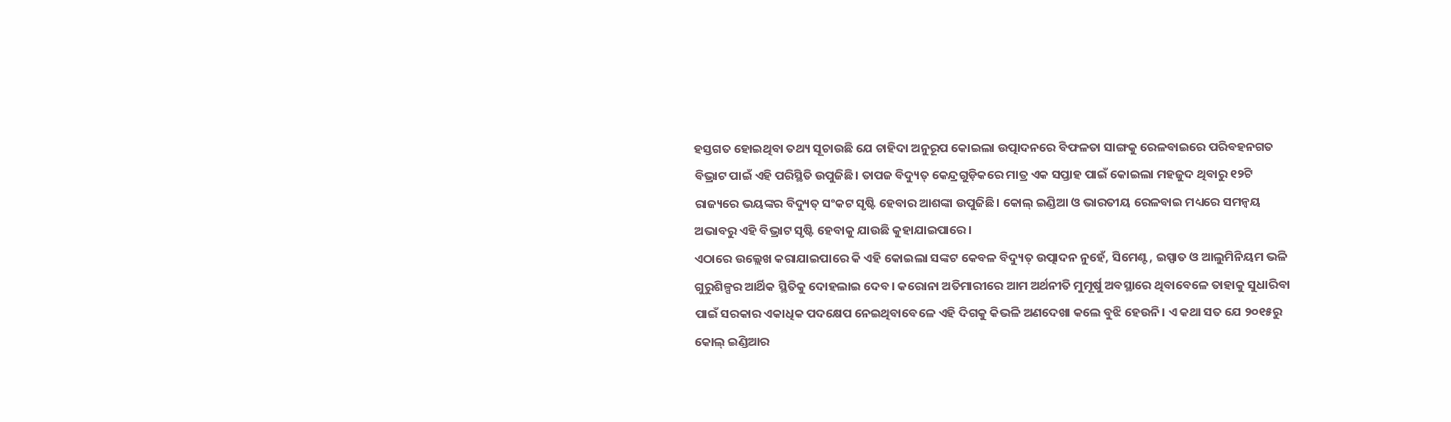ହସ୍ତଗତ ହୋଇଥିବା ତଥ୍ୟ ସୂଚାଉଛି ଯେ ଚାହିଦା ଅନୁରୂପ କୋଇଲା ଉତ୍ପାଦନରେ ବିଫଳତା ସାଙ୍ଗକୁ ରେଳବାଇରେ ପରିବହନଗତ ବିଭ୍ରାଟ ପାଇଁ ଏହି ପରିସ୍ଥିତି ଉପୁଜିଛି। ତାପଜ ବିଦ୍ୟୁତ୍‌ କେନ୍ଦ୍ରଗୁଡ଼ିକରେ ମାତ୍ର ଏକ ସପ୍ତାହ ପାଇଁ କୋଇଲା ମହଜୁଦ ଥିବାରୁ ୧୨ଟି ରାଜ୍ୟରେ ଭୟଙ୍କର ବିଦ୍ୟୁତ୍‌ ସଂକଟ ସୃଷ୍ଟି ହେବାର ଆଶଙ୍କା ଉପୁଜିଛି। କୋଲ୍‌ ଇଣ୍ଡିଆ ଓ ଭାରତୀୟ ରେଳବାଇ ମଧ୍ୟରେ ସମନ୍ବୟ ଅଭାବରୁ ଏହି ବିଭ୍ରାଟ ସୃଷ୍ଟି ହେବାକୁ ଯାଉଛି କୁହାଯାଇପାରେ।
ଏଠାରେ ଉଲ୍ଲେଖ କରାଯାଇପାରେ କି ଏହି କୋଇଲା ସଙ୍କଟ କେବଳ ବିଦ୍ୟୁତ୍‌ ଉତ୍ପାଦନ ନୁହେଁ, ସିମେଣ୍ଟ, ଇସ୍ପାତ ଓ ଆଲୁମିନିୟମ ଭଳି ଗୁରୁଶିଳ୍ପର ଆର୍ଥିକ ସ୍ଥିତିକୁ ଦୋହଲାଇ ଦେବ। କରୋନା ଅତିମାରୀରେ ଆମ ଅର୍ଥନୀତି ମୁମୂର୍ଷୁ ଅବସ୍ଥାରେ ଥିବାବେଳେ ତାହାକୁ ସୁଧାରିବା ପାଇଁ ସରକାର ଏକାଧିକ ପଦକ୍ଷେପ ନେଇଥିବାବେଳେ ଏହି ଦିଗକୁ କିଭଳି ଅଣଦେଖା କଲେ ବୁଝି ହେଉନି। ଏ କଥା ସତ ଯେ ୨୦୧୫ରୁ କୋଲ୍‌ ଇଣ୍ଡିଆର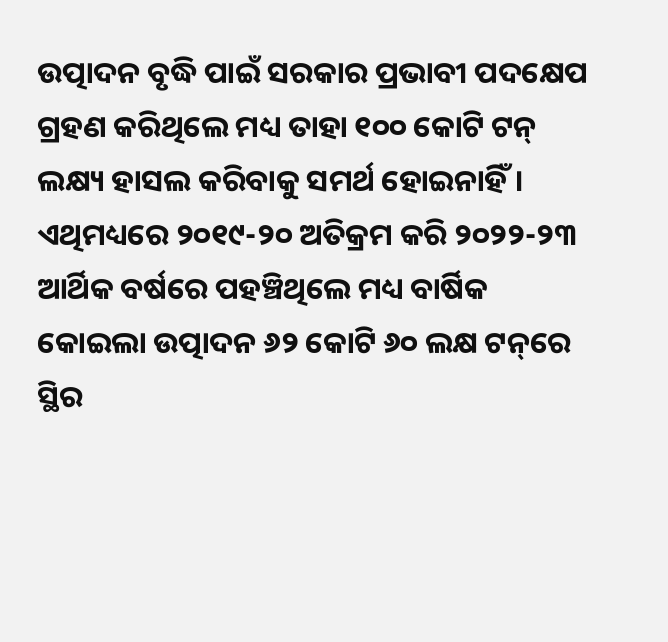ଉତ୍ପାଦନ ବୃଦ୍ଧି ପାଇଁ ସରକାର ପ୍ରଭାବୀ ପଦକ୍ଷେପ ଗ୍ରହଣ କରିଥିଲେ ମଧ୍ୟ ତାହା ୧୦୦ କୋଟି ଟନ୍‌ ଲକ୍ଷ୍ୟ ହାସଲ କରିବାକୁ ସମର୍ଥ ହୋଇନାହିଁ। ଏଥିମଧ୍ୟରେ ୨୦୧୯-୨୦ ଅତିକ୍ରମ କରି ୨୦୨୨-୨୩ ଆର୍ଥିକ ବର୍ଷରେ ପହଞ୍ଚିଥିଲେ ମଧ୍ୟ ବାର୍ଷିକ କୋଇଲା ଉତ୍ପାଦନ ୬୨ କୋଟି ୬୦ ଲକ୍ଷ ଟନ୍‌ରେ ସ୍ଥିର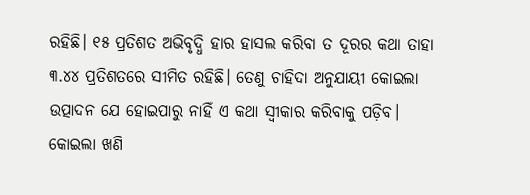ରହିଛି। ୧୫ ପ୍ରତିଶତ ଅଭିବୃଦ୍ଧି ହାର ହାସଲ କରିବା ତ ଦୂରର କଥା ତାହା ୩.୪୪ ପ୍ରତିଶତରେ ସୀମିତ ରହିଛି। ତେଣୁ ଚାହିଦା ଅନୁଯାୟୀ କୋଇଲା ଉତ୍ପାଦନ ଯେ ହୋଇପାରୁ ନାହିଁ ଏ କଥା ସ୍ବୀକାର କରିବାକୁ ପଡ଼ିବ। କୋଇଲା ଖଣି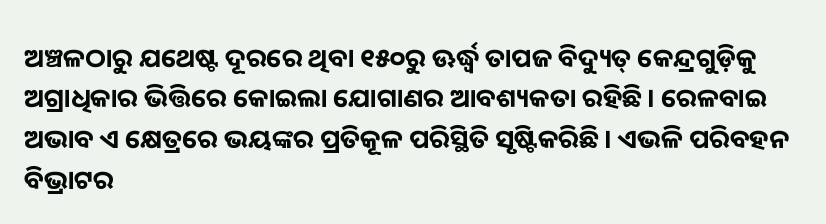ଅଞ୍ଚଳଠାରୁ ଯଥେଷ୍ଟ ଦୂରରେ ଥିବା ୧୫୦ରୁ ଊର୍ଦ୍ଧ୍ବ ତାପଜ ବିଦ୍ୟୁତ୍‌ କେନ୍ଦ୍ରଗୁଡ଼ିକୁ ଅଗ୍ରାଧିକାର ଭିତ୍ତିରେ କୋଇଲା ଯୋଗାଣର ଆବଶ୍ୟକତା ରହିଛି। ରେଳବାଇ ଅଭାବ ଏ କ୍ଷେତ୍ରରେ ଭୟଙ୍କର ପ୍ରତିକୂଳ ପରିସ୍ଥିତି ସୃଷ୍ଟିକରିଛି। ଏଭଳି ପରିବହନ ବିଭ୍ରାଟର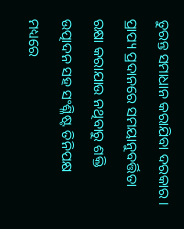ତୁରନ୍ତ ସମାଧାନ କରାଯିବା ଦରକାର। ପ୍ରାପ୍ୟ ପ୍ରଦାନରେ ସମୟାନୁବର୍ତ୍ତିତା ରକ୍ଷା କରାଯାଉ ନଥିବାରୁ ଶକ୍ତି ଉତ୍ପାଦନ ସହ ସଂଶ୍ଳିଷ୍ଟ ତିନିପକ୍ଷ ମଧ୍ୟରେ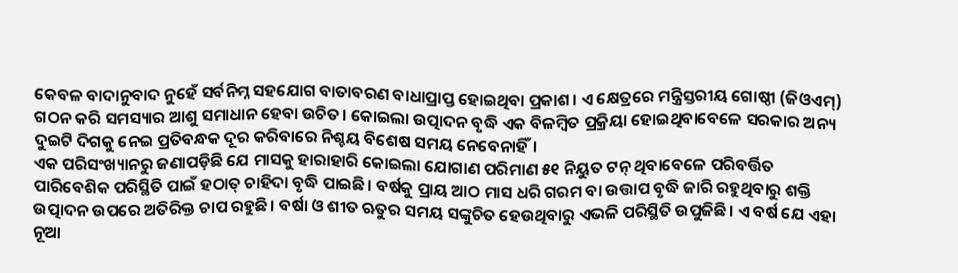କେବଳ ବାଦାନୁବାଦ ନୁହେଁ ସର୍ବନିମ୍ନ ସହଯୋଗ ବାତାବରଣ ବାଧାପ୍ରାପ୍ତ ହୋଇଥିବା ପ୍ରକାଶ। ଏ କ୍ଷେତ୍ରରେ ମନ୍ତ୍ରିସ୍ତରୀୟ ଗୋଷ୍ଠୀ (ଜିଓଏମ୍‌) ଗଠନ କରି ସମସ୍ୟାର ଆଶୁ ସମାଧାନ ହେବା ଉଚିତ। କୋଇଲା ଉତ୍ପାଦନ ବୃଦ୍ଧି ଏକ ବିଳମ୍ବିତ ପ୍ରକ୍ରିୟା ହୋଇଥିବାବେଳେ ସରକାର ଅନ୍ୟ ଦୁଇଟି ଦିଗକୁ ନେଇ ପ୍ରତିବନ୍ଧକ ଦୂର କରିବାରେ ନିଶ୍ଚୟ ବିଶେଷ ସମୟ ନେବେନାହିଁ।
ଏକ ପରିସଂଖ୍ୟାନରୁ ଜଣାପଡ଼ିଛି ଯେ ମାସକୁ ହାରାହାରି କୋଇଲା ଯୋଗାଣ ପରିମାଣ ୫୧ ନିୟୁତ ଟନ୍‌ ଥିବାବେଳେ ପରିବର୍ତ୍ତିତ ପାରିବେଶିକ ପରିସ୍ଥିତି ପାଇଁ ହଠାତ୍‌ ଚାହିଦା ବୃଦ୍ଧି ପାଇଛି। ବର୍ଷକୁ ପ୍ରାୟ ଆଠ ମାସ ଧରି ଗରମ ବା ଉତ୍ତାପ ବୃଦ୍ଧି ଜାରି ରହୁଥିବାରୁ ଶକ୍ତି ଉତ୍ପାଦନ ଉପରେ ଅତିରିକ୍ତ ଚାପ ରହୁଛି। ବର୍ଷା ଓ ଶୀତ ଋତୁର ସମୟ ସଙ୍କୁଚିତ ହେଉଥିବାରୁ ଏଭଳି ପରିସ୍ଥିତି ଉପୁଜିଛି। ଏ ବର୍ଷ ଯେ ଏହା ନୂଆ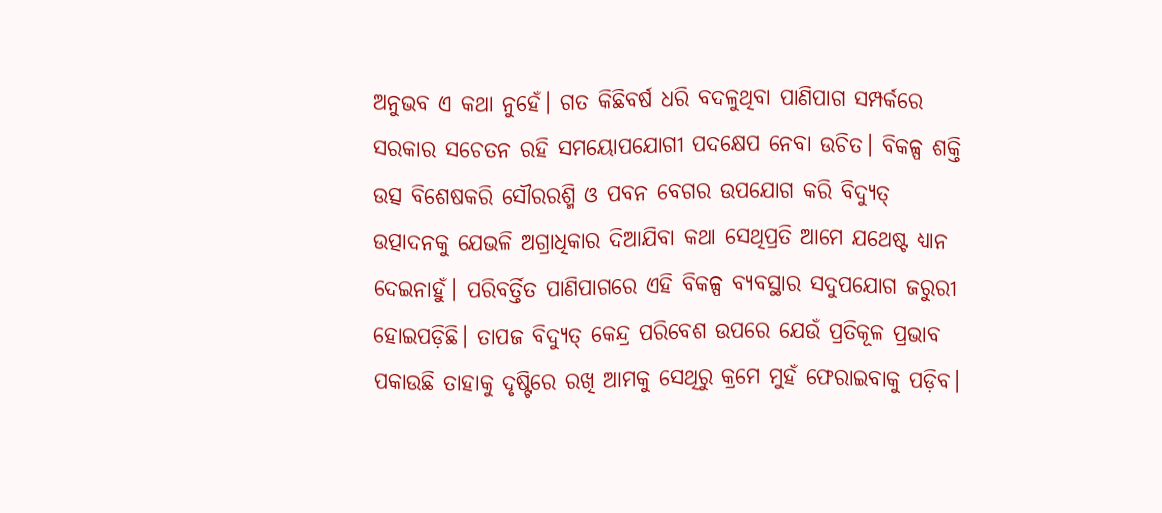ଅନୁଭବ ଏ କଥା ନୁହେଁ। ଗତ କିଛିବର୍ଷ ଧରି ବଦଳୁଥିବା ପାଣିପାଗ ସମ୍ପର୍କରେ ସରକାର ସଚେତନ ରହି ସମୟୋପଯୋଗୀ ପଦକ୍ଷେପ ନେବା ଉଚିତ। ବିକଳ୍ପ ଶକ୍ତି ଉତ୍ସ ବିଶେଷକରି ସୌରରଶ୍ମି ଓ ପବନ ବେଗର ଉପଯୋଗ କରି ବିଦ୍ୟୁତ୍‌ ଉତ୍ପାଦନକୁ ଯେଭଳି ଅଗ୍ରାଧିକାର ଦିଆଯିବା କଥା ସେଥିପ୍ରତି ଆମେ ଯଥେଷ୍ଟ ଧ୍ୟାନ ଦେଇନାହୁଁ। ପରିବର୍ତ୍ତିତ ପାଣିପାଗରେ ଏହି ବିକଳ୍ପ ବ୍ୟବସ୍ଥାର ସଦୁପଯୋଗ ଜରୁରୀ ହୋଇପଡ଼ିଛି। ତାପଜ ବିଦ୍ୟୁତ୍‌ କେନ୍ଦ୍ର ପରିବେଶ ଉପରେ ଯେଉଁ ପ୍ରତିକୂଳ ପ୍ରଭାବ ପକାଉଛି ତାହାକୁ ଦୃଷ୍ଟିରେ ରଖି ଆମକୁ ସେଥିରୁ କ୍ରମେ ମୁହଁ ଫେରାଇବାକୁ ପଡ଼ିବ।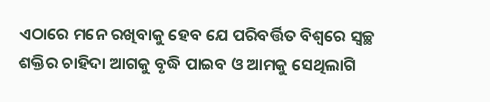ଏଠାରେ ମନେ ରଖିବାକୁ ହେବ ଯେ ପରିବର୍ତ୍ତିତ ବିଶ୍ବରେ ସ୍ବଚ୍ଛ ଶକ୍ତିର ଚାହିଦା ଆଗକୁ ବୃଦ୍ଧି ପାଇବ ଓ ଆମକୁ ସେଥିଲାଗି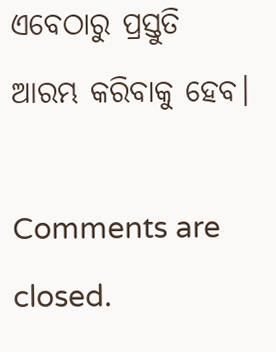ଏବେଠାରୁ ପ୍ରସ୍ତୁତି ଆରମ୍ଭ କରିବାକୁ ହେବ।

Comments are closed.